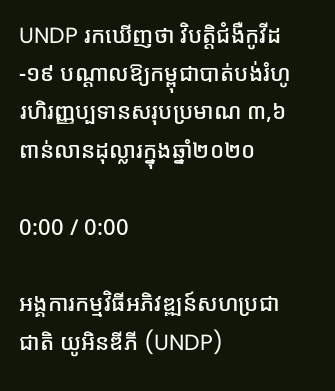UNDP រកឃើញថា វិបត្តិជំងឺកូវីដ-១៩ បណ្តាលឱ្យកម្ពុជាបាត់បង់រំហូរហិរញ្ញប្បទានសរុបប្រមាណ ៣,៦ ពាន់លានដុល្លារក្នុងឆ្នាំ២០២០

0:00 / 0:00

អង្គការកម្មវិធីអភិវឌ្ឍន៍សហប្រជាជាតិ យូអិនឌីភី (UNDP)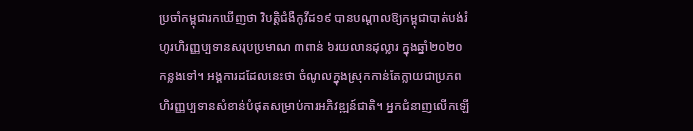ប្រចាំកម្ពុជារកឃើញថា វិបត្តិជំងឺកូវីដ១៩ បានបណ្តាលឱ្យកម្ពុជាបាត់បង់រំហូរហិរញ្ញប្បទានសរុបប្រមាណ ៣ពាន់ ៦រយលានដុល្លារ ក្នុងឆ្នាំ២០២០ កន្លងទៅ។ អង្គការដដែលនេះថា ចំណូលក្នុងស្រុកកាន់តែក្លាយជាប្រភពហិរញ្ញប្បទានសំខាន់បំផុតសម្រាប់ការអភិវឌ្ឍន៍ជាតិ។ អ្នកជំនាញលើកឡើ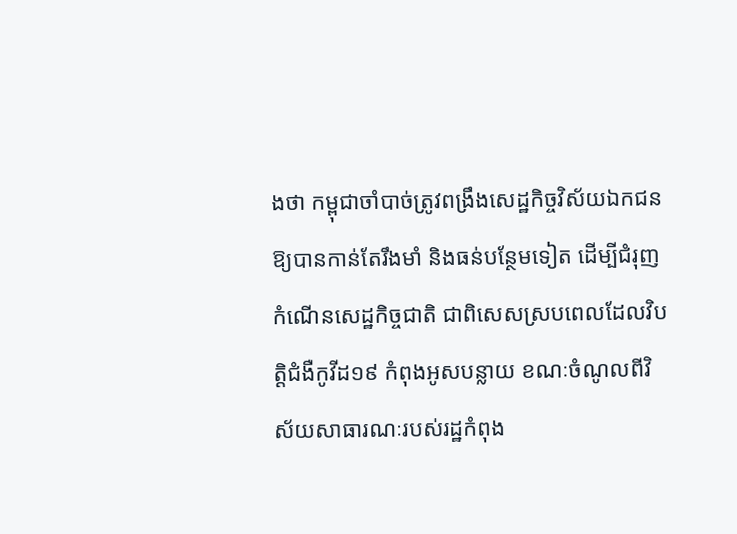ងថា កម្ពុជាចាំបាច់ត្រូវពង្រឹងសេដ្ឋកិច្ចវិស័យឯកជនឱ្យបានកាន់តែរឹងមាំ និងធន់បន្ថែមទៀត ដើម្បីជំរុញកំណើនសេដ្ឋកិច្ចជាតិ ជាពិសេសស្របពេលដែលវិបត្តិជំងឺកូវីដ១៩ កំពុងអូសបន្លាយ ខណៈចំណូលពីវិស័យសាធារណៈរបស់រដ្ឋកំពុង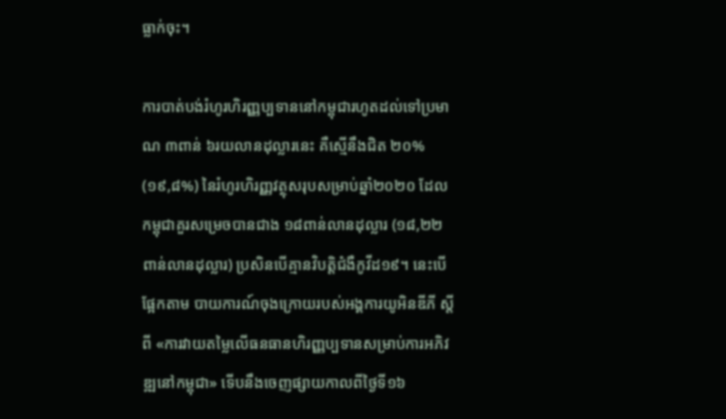ធ្លាក់ចុះ។

ការបាត់បង់រំហូរហិរញ្ញប្បទាននៅកម្ពុជារហូតដល់ទៅប្រមាណ ៣ពាន់ ៦រយលានដុល្លារនេះ គឺស្មើនឹងជិត ២០% (១៩,៨%) នៃរំហូរហិរញ្ញវត្ថុសរុបសម្រាប់ឆ្នាំ២០២០ ដែលកម្ពុជាគួរសម្រេចបានជាង ១៨ពាន់លានដុល្លារ (១៨,២២ ពាន់លានដុល្លារ) ប្រសិនបើគ្មានវិបត្តិជំងឺកូវីដ១៩។ នេះបើផ្អែកតាម បាយការណ៍ចុងក្រោយរបស់អង្គការយូអិនឌីភី ស្តីពី «ការវាយតម្លៃលើធនធានហិរញ្ញប្បទានសម្រាប់ការអភិវឌ្ឍនៅកម្ពុជា» ទើបនឹងចេញផ្សាយកាលពីថ្ងៃទី១៦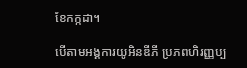ខែកក្កដា។

បើតាមអង្គការយូអិនឌីភី ប្រភពហិរញ្ញប្ប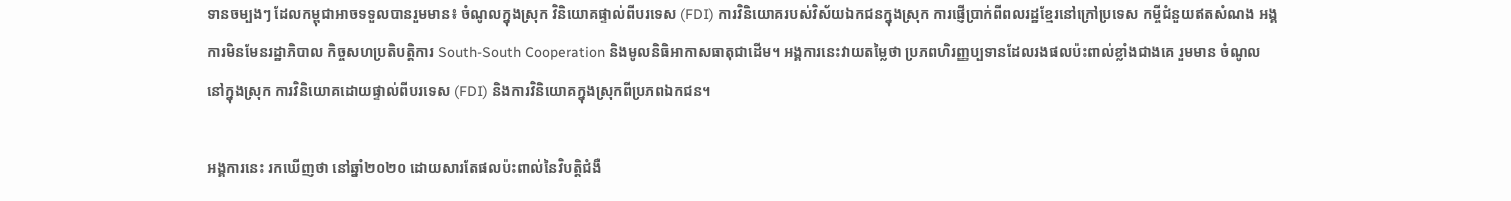ទានចម្បងៗ ដែលកម្ពុជាអាចទទួលបានរួមមាន៖ ចំណូលក្នុងស្រុក វិនិយោគផ្ទាល់ពីបរទេស (FDI) ការវិនិយោគរបស់វិស័យឯកជនក្នុងស្រុក ការផ្ញើប្រាក់ពីពលរដ្ឋខ្មែរនៅក្រៅប្រទេស កម្ចីជំនួយឥតសំណង អង្គការមិនមែនរដ្ឋាភិបាល កិច្ចសហប្រតិបត្តិការ South-South Cooperation និងមូលនិធិអាកាសធាតុជាដើម។ អង្គការនេះវាយតម្លៃថា ប្រភពហិរញ្ញប្បទានដែលរងផលប៉ះពាល់ខ្លាំងជាងគេ រួមមាន ចំណូលនៅក្នុងស្រុក ការវិនិយោគដោយផ្ទាល់ពីបរទេស (FDI) និងការវិនិយោគក្នុងស្រុកពីប្រភពឯកជន។

អង្គការនេះ រកឃើញថា នៅឆ្នាំ២០២០ ដោយសារតែផលប៉ះពាល់នៃវិបត្តិជំងឺ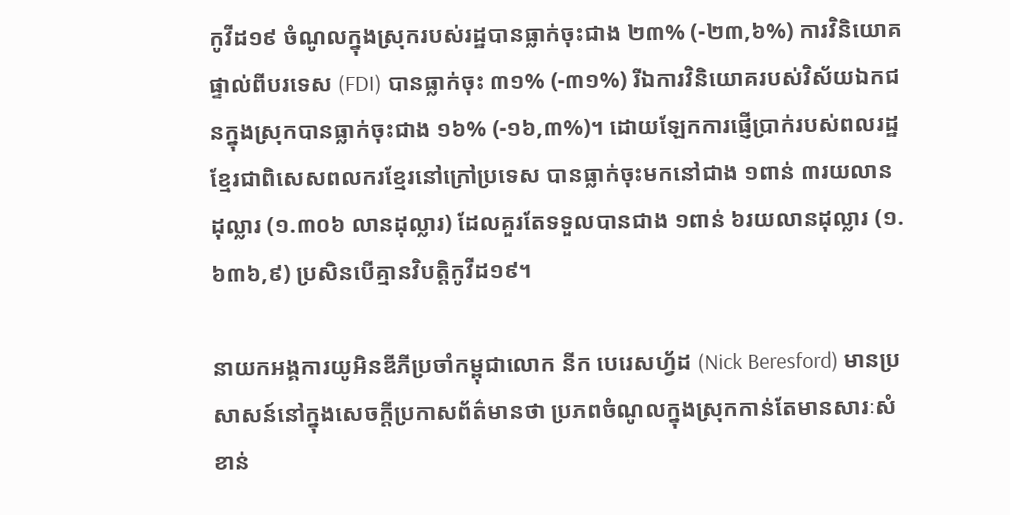កូវីដ១៩ ចំណូលក្នុងស្រុករបស់រដ្ឋបានធ្លាក់ចុះជាង ២៣% (-២៣,៦%) ការវិនិយោគផ្ទាល់ពីបរទេស (FDI) បានធ្លាក់ចុះ ៣១% (-៣១%) រីឯការវិនិយោគរបស់វិស័យឯកជនក្នុងស្រុកបានធ្លាក់ចុះជាង ១៦% (-១៦,៣%)។ ដោយឡែកការផ្ញើប្រាក់របស់ពលរដ្ឋខ្មែរជាពិសេសពលករខ្មែរនៅក្រៅប្រទេស បានធ្លាក់ចុះមកនៅជាង ១ពាន់ ៣រយលានដុល្លារ (១.៣០៦ លានដុល្លារ) ដែលគួរតែទទួលបានជាង ១ពាន់ ៦រយលានដុល្លារ (១.៦៣៦,៩) ប្រសិនបើគ្មានវិបត្តិកូវីដ១៩។

នាយកអង្គការយូអិនឌីភីប្រចាំកម្ពុជាលោក នីក បេរេសហ្វ័ដ (Nick Beresford) មានប្រសាសន៍នៅក្នុងសេចក្តីប្រកាសព័ត៌មានថា ប្រភពចំណូលក្នុងស្រុកកាន់តែមានសារៈសំខាន់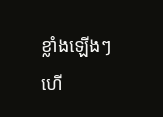ខ្លាំងឡើងៗ ហើ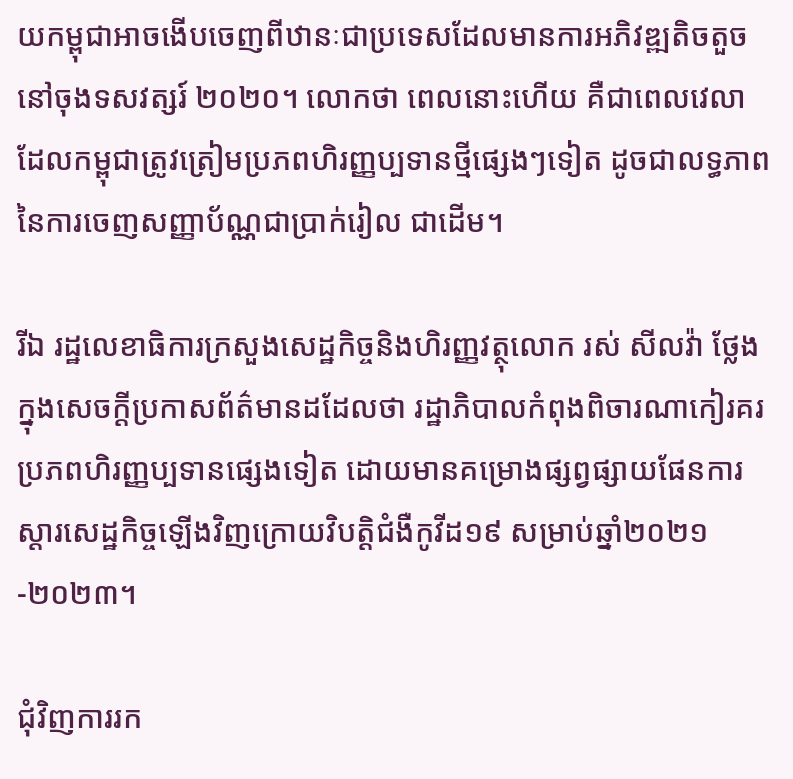យកម្ពុជាអាចងើបចេញពីឋានៈជាប្រទេសដែលមានការអភិវឌ្ឍតិចតួចនៅចុងទសវត្សរ៍ ២០២០។ លោកថា ពេលនោះហើយ គឺជាពេលវេលាដែលកម្ពុជាត្រូវត្រៀមប្រភពហិរញ្ញប្បទានថ្មីផ្សេងៗទៀត ដូចជាលទ្ធភាពនៃការចេញសញ្ញាប័ណ្ណជាប្រាក់រៀល ជាដើម។

រីឯ រដ្ឋលេខាធិការក្រសួងសេដ្ឋកិច្ចនិងហិរញ្ញវត្ថុលោក រស់ សីលវ៉ា ថ្លែងក្នុងសេចក្តីប្រកាសព័ត៌មានដដែលថា រដ្ឋាភិបាលកំពុងពិចារណាកៀរគរប្រភពហិរញ្ញប្បទានផ្សេងទៀត ដោយមានគម្រោងផ្សព្វផ្សាយផែនការស្តារសេដ្ឋកិច្ចឡើងវិញក្រោយវិបត្តិជំងឺកូវីដ១៩ សម្រាប់ឆ្នាំ២០២១-២០២៣។

ជុំវិញការរក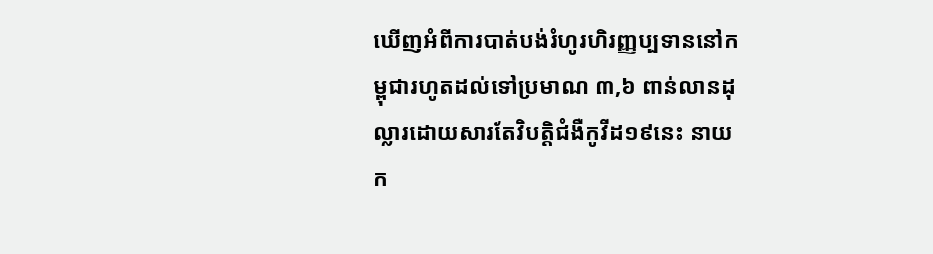ឃើញអំពីការបាត់បង់រំហូរហិរញ្ញប្បទាននៅកម្ពុជារហូតដល់ទៅប្រមាណ ៣,៦ ពាន់លានដុល្លារដោយសារតែវិបត្តិជំងឺកូវីដ១៩នេះ នាយក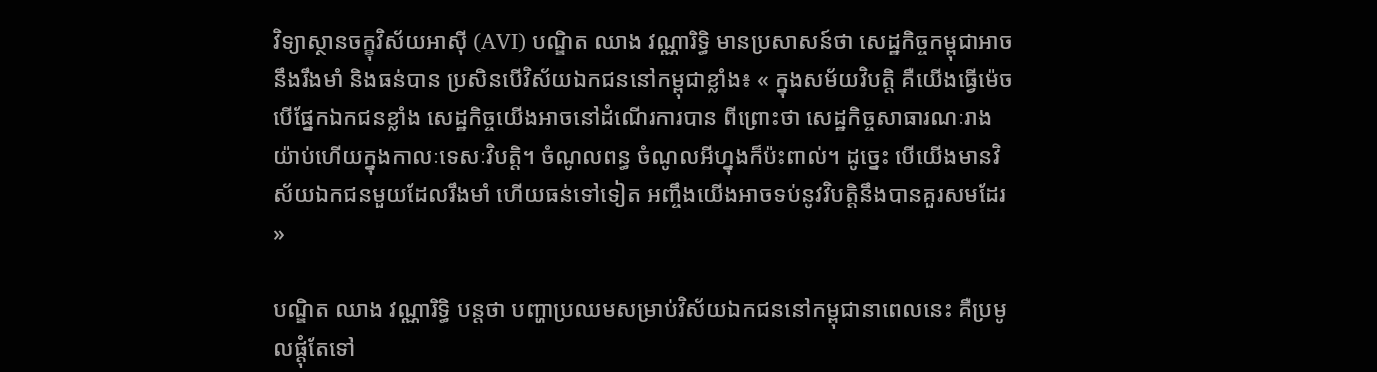វិទ្យាស្ថានចក្ខុវិស័យអាស៊ី (AVI) បណ្ឌិត ឈាង វណ្ណារិទ្ធិ មានប្រសាសន៍ថា សេដ្ឋកិច្ចកម្ពុជាអាចនឹងរឹងមាំ និងធន់បាន ប្រសិនបើវិស័យឯកជននៅកម្ពុជាខ្លាំង៖ « ក្នុងសម័យវិបត្តិ គឺយើងធ្វើម៉េចបើផ្នែកឯកជនខ្លាំង សេដ្ឋកិច្ចយើងអាចនៅដំណើរការបាន ពីព្រោះថា សេដ្ឋកិច្ចសាធារណៈរាងយ៉ាប់ហើយក្នុងកាលៈទេសៈវិបត្តិ។ ចំណូលពន្ធ ចំណូលអីហ្នុងក៏ប៉ះពាល់។ ដូច្នេះ បើយើងមានវិស័យឯកជនមួយដែលរឹងមាំ ហើយធន់ទៅទៀត អញ្ចឹងយើងអាចទប់នូវវិបត្តិនឹងបានគួរសមដែរ »

បណ្ឌិត ឈាង វណ្ណារិទ្ធិ បន្តថា បញ្ហាប្រឈមសម្រាប់វិស័យឯកជននៅកម្ពុជានាពេលនេះ គឺប្រមូលផ្តុំតែទៅ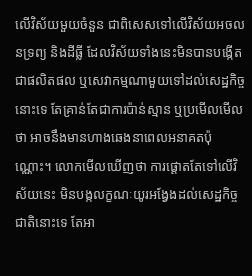លើវិស័យមួយចំនួន ជាពិសេសទៅលើវិស័យអចលនទ្រព្យ និងដីធ្លី ដែលវិស័យទាំងនេះមិនបានបង្កើតជាផលិតផល ឬសេវាកម្មណាមួយទៅដល់សេដ្ឋកិច្ចនោះទេ តែគ្រាន់តែជាការប៉ាន់ស្មាន ឬប្រមើលមើលថា អាចនឹងមានហាងឆេងនាពេលអនាគតប៉ុណ្ណោះ។ លោកមើលឃើញថា ការផ្តោតតែទៅលើវិស័យនេះ មិនបង្កលក្ខណៈយូរអង្វែងដល់សេដ្ឋកិច្ចជាតិនោះទេ តែអា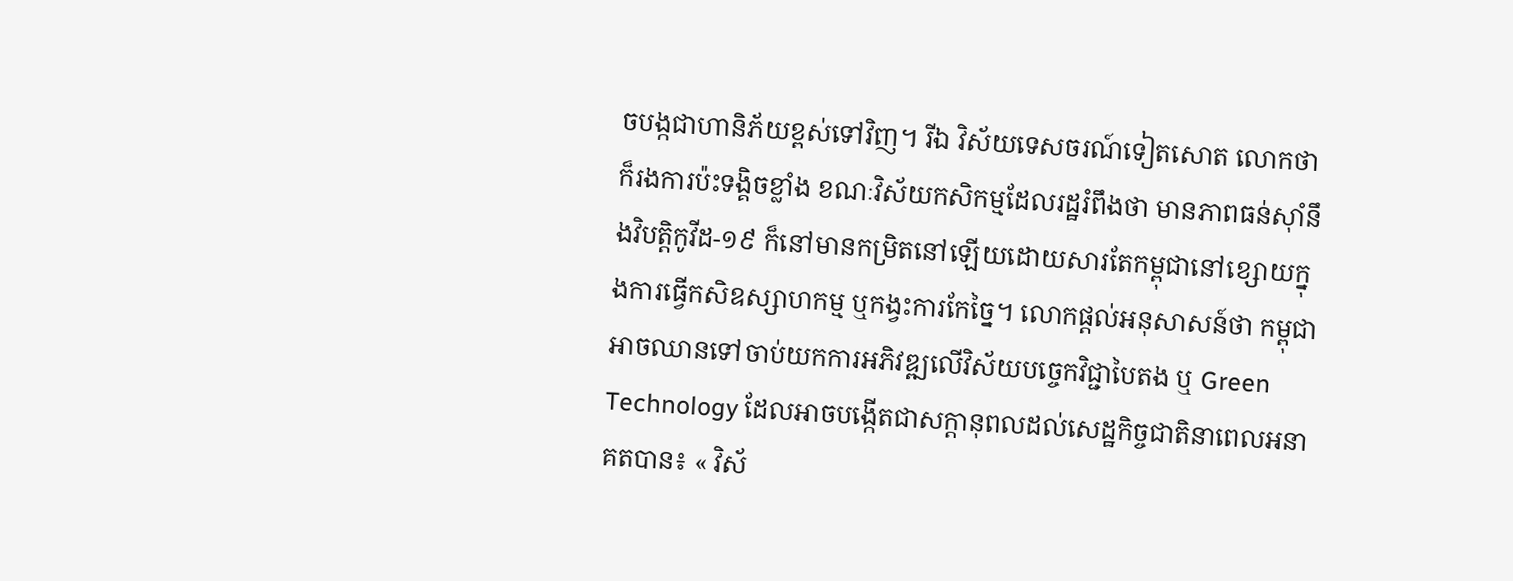ចបង្កជាហានិភ័យខ្ពស់ទៅវិញ។ រីឯ វិស័យទេសចរណ៍ទៀតសោត លោកថា ក៏រងការប៉ះទង្គិចខ្លាំង ខណៈវិស័យកសិកម្មដែលរដ្ឋរំពឹងថា មានភាពធន់ស៊ាំនឹងវិបត្តិកូវីដ-១៩ ក៏នៅមានកម្រិតនៅឡើយដោយសារតែកម្ពុជានៅខ្សោយក្នុងការធ្វើកសិឧស្សាហកម្ម ឬកង្វះការកែច្នៃ។ លោកផ្តល់អនុសាសន៍ថា កម្ពុជាអាចឈានទៅចាប់យកការអភិវឌ្ឍលើវិស័យបច្ចេកវិជ្ជាបៃតង ឬ Green Technology ដែលអាចបង្កើតជាសក្តានុពលដល់សេដ្ឋកិច្ចជាតិនាពេលអនាគតបាន៖ « វិស័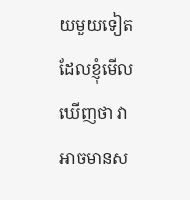យមួយទៀតដែលខ្ញុំមើលឃើញថា វាអាចមានស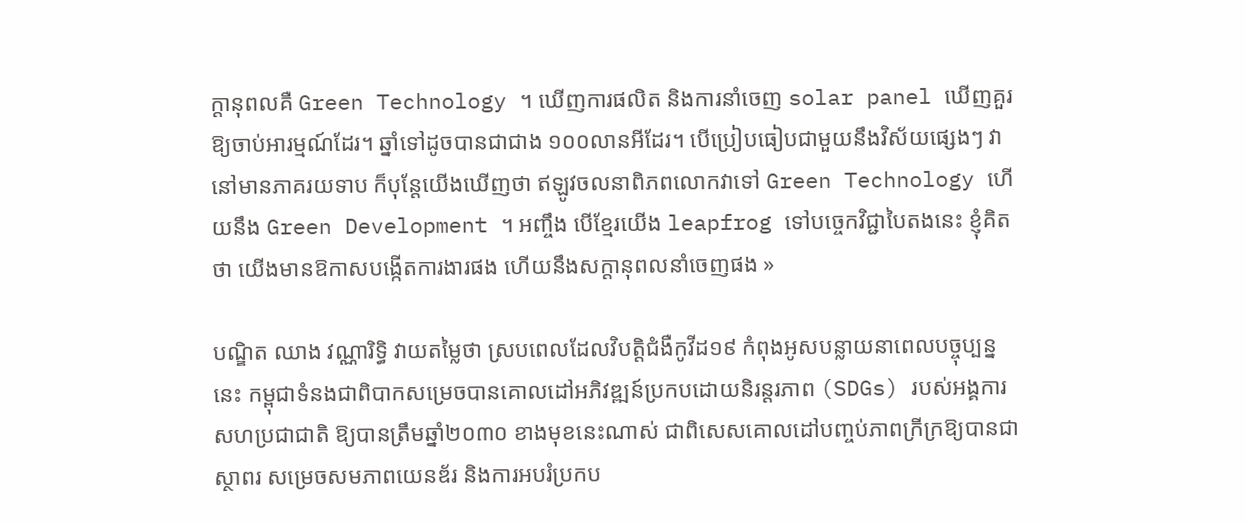ក្តានុពលគឺ Green Technology ។ ឃើញការផលិត និងការនាំចេញ solar panel ឃើញគួរឱ្យចាប់អារម្មណ៍ដែរ។ ឆ្នាំទៅដូចបានជាជាង ១០០លានអីដែរ។ បើប្រៀបធៀបជាមួយនឹងវិស័យផ្សេងៗ វានៅមានភាគរយទាប ក៏បុន្តែយើងឃើញថា ឥឡូវចលនាពិភពលោកវាទៅ Green Technology ហើយនឹង Green Development ។ អញ្ចឹង បើខ្មែរយើង leapfrog ទៅបច្ចេកវិជ្ជាបៃតងនេះ ខ្ញុំគិតថា យើងមានឱកាសបង្កើតការងារផង ហើយនឹងសក្តានុពលនាំចេញផង »

បណ្ឌិត ឈាង វណ្ណារិទ្ធិ វាយតម្លៃថា ស្របពេលដែលវិបត្តិជំងឺកូវីដ១៩ កំពុងអូសបន្លាយនាពេលបច្ចុប្បន្ននេះ កម្ពុជាទំនងជាពិបាកសម្រេចបានគោលដៅអភិវឌ្ឍន៍ប្រកបដោយនិរន្តរភាព (SDGs) របស់អង្គការសហប្រជាជាតិ ឱ្យបានត្រឹមឆ្នាំ២០៣០ ខាងមុខនេះណាស់ ជាពិសេសគោលដៅបញ្ចប់ភាពក្រីក្រឱ្យបានជាស្ថាពរ សម្រេចសមភាពយេនឌ័រ និងការអបរំប្រកប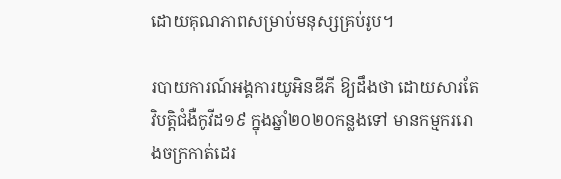ដោយគុណភាពសម្រាប់មនុស្សគ្រប់រូប។

របាយការណ៍អង្គការយូអិនឌីភី ឱ្យដឹងថា ដោយសារតែវិបត្តិជំងឺកូវីដ១៩ ក្នុងឆ្នាំ២០២០កន្លងទៅ មានកម្មកររោងចក្រកាត់ដេរ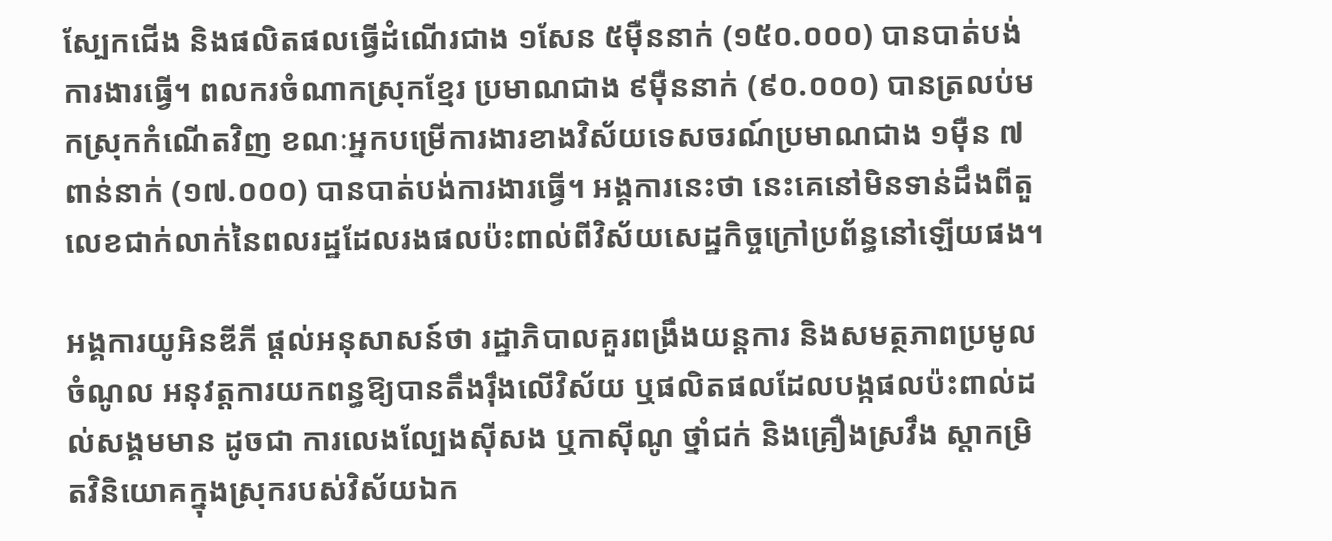ស្បែកជើង និងផលិតផលធ្វើដំណើរជាង ១សែន ៥ម៉ឺននាក់ (១៥០.០០០) បានបាត់បង់ការងារធ្វើ។ ពលករចំណាកស្រុកខ្មែរ ប្រមាណជាង ៩ម៉ឺននាក់ (៩០.០០០) បានត្រលប់មកស្រុកកំណើតវិញ ខណៈអ្នកបម្រើការងារខាងវិស័យទេសចរណ៍ប្រមាណជាង ១ម៉ឺន ៧ពាន់នាក់ (១៧.០០០) បានបាត់បង់ការងារធ្វើ។ អង្គការនេះថា នេះគេនៅមិនទាន់ដឹងពីតួលេខជាក់លាក់នៃពលរដ្ឋដែលរងផលប៉ះពាល់ពីវិស័យសេដ្ឋកិច្ចក្រៅប្រព័ន្ធនៅឡើយផង។

អង្គការយូអិនឌីភី ផ្តល់អនុសាសន៍ថា រដ្ឋាភិបាលគួរពង្រឹងយន្តការ និងសមត្ថភាពប្រមូលចំណូល អនុវត្តការយកពន្ធឱ្យបានតឹងរ៉ឹងលើវិស័យ ឬផលិតផលដែលបង្កផលប៉ះពាល់ដល់សង្គមមាន ដូចជា ការលេងល្បែងស៊ីសង ឬកាស៊ីណូ ថ្នាំជក់ និងគ្រឿងស្រវឹង ស្តាកម្រិតវិនិយោគក្នុងស្រុករបស់វិស័យឯក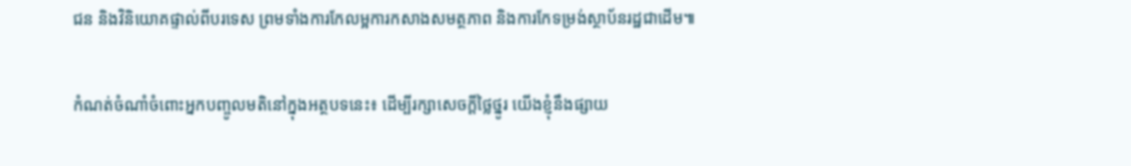ជន និងវិនិយោគផ្ទាល់ពីបរទេស ព្រមទាំងការកែលម្អការកសាងសមត្ថភាព និងការកែទម្រង់ស្ថាប័នរដ្ឋជាដើម៕

កំណត់ចំណាំចំពោះអ្នកបញ្ចូលមតិនៅក្នុងអត្ថបទនេះ៖ ដើម្បីរក្សាសេចក្ដីថ្លៃថ្នូរ យើងខ្ញុំនឹងផ្សាយ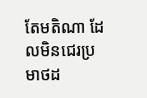តែមតិណា ដែលមិនជេរប្រមាថដ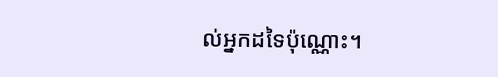ល់អ្នកដទៃប៉ុណ្ណោះ។